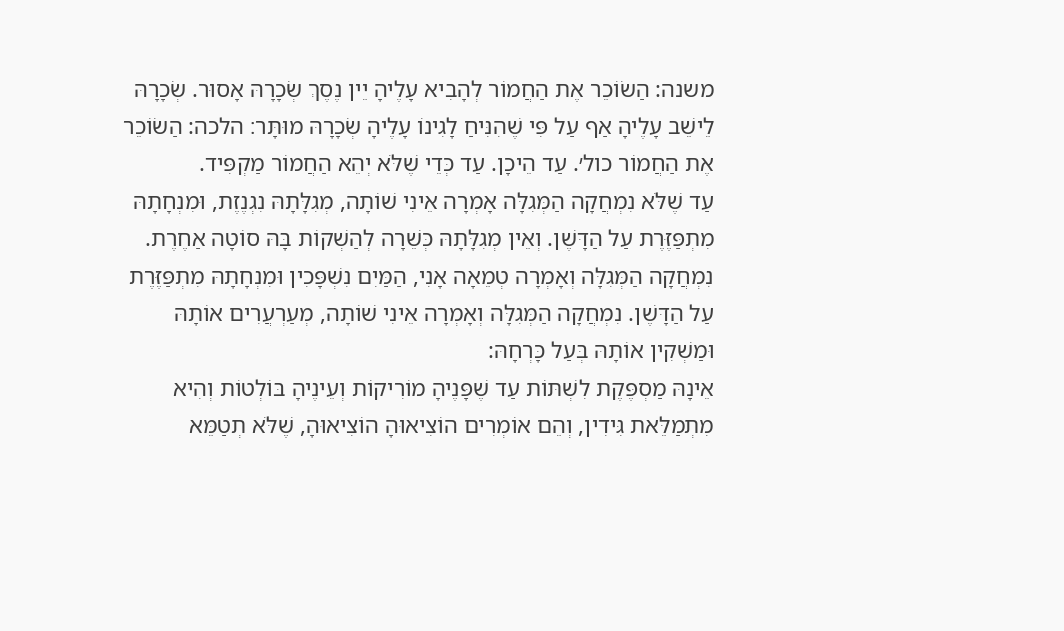משנה: הַשׂוֹכֵר אֶת הַחֲמוֹר לְהָבִיא עָלֶיהָ יֵין נֶסֶךְ שְׂכָרָהּ אָסוּר. שְׂכָרָהּ לֵישֵׁב עָלֶיהָ אַף עַל פִּי שֶׁהִנִּיחַ לָגִינוֹ עָלֶיהָ שְׂכָרָהּ מוּתָּר׃ הלכה: הַשׂוֹכֵר אֶת הַחֲמוֹר כול׳. עַד הֵיכָן. עַד כְּדֵי שֶׁלֹּא יְהֵא הַחֲמוֹר מַקְפִּיד.
עַד שֶׁלֹּא נִמְחֲקָה הַמְּגִלָּה אָמְרָה אֵינִי שׁוֹתָה, מְגִלָּתָהּ נִגְנֶזֶת, וּמִנְחָתָהּ מִתְפַּזֶּרֶת עַל הַדָּשֶׁן. וְאֵין מְגִלָּתָהּ כְּשֵׁרָה לְהַשְׁקוֹת בָּהּ סוֹטָה אַחֶרֶת. נִמְחֲקָה הַמְּגִלָּה וְאָמְרָה טְמֵאָה אָנִי, הַמַּיִם נִשְׁפָּכִין וּמִנְחָתָהּ מִתְפַּזֶּרֶת עַל הַדָּשֶׁן. נִמְחֲקָה הַמְּגִלָּה וְאָמְרָה אֵינִי שׁוֹתָה, מְעַרְעֲרִים אוֹתָהּ וּמַשְׁקִין אוֹתָהּ בְּעַל כָּרְחָהּ:
אֵינָהּ מַסְפֶּקֶת לִשְׁתּוֹת עַד שֶׁפָּנֶיהָ מוֹרִיקוֹת וְעֵינֶיהָ בּוֹלְטוֹת וְהִיא מִתְמַלֵּאת גִּידִין, וְהֵם אוֹמְרִים הוֹצִיאוּהָ הוֹצִיאוּהָ, שֶׁלֹּא תְטַמֵּא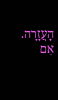הָעֲזָרָה. אִם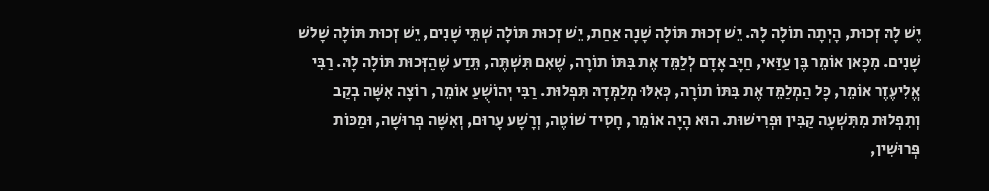יֶשׁ לָהּ זְכוּת, הָיְתָה תוֹלָה לָהּ. יֵשׁ זְכוּת תּוֹלָה שָׁנָה אַחַת, יֵשׁ זְכוּת תּוֹלָה שְׁתֵּי שָׁנִים, יֵשׁ זְכוּת תּוֹלָה שָׁלשׁ שָׁנִים. מִכָּאן אוֹמֵר בֶּן עַזַּאי, חַיָּב אָדָם לְלַמֵּד אֶת בִּתּוֹ תוֹרָה, שֶׁאִם תִּשְׁתֶּה, תֵּדַע שֶׁהַזְּכוּת תּוֹלָה לָהּ. רַבִּי אֱלִיעֶזֶר אוֹמֵר, כָּל הַמְלַמֵּד אֶת בִּתּוֹ תוֹרָה, כְּאִלּוּ מְלַמְּדָהּ תִּפְלוּת. רַבִּי יְהוֹשֻׁעַ אוֹמֵר, רוֹצָה אִשָּׁה בְקַב וְתִפְלוּת מִתִּשְׁעָה קַבִּין וּפְרִישׁוּת. הוּא הָיָה אוֹמֵר, חָסִיד שׁוֹטֶה, וְרָשָׁע עָרוּם, וְאִשָּׁה פְרוּשָׁה, וּמַכּוֹת פְּרוּשִׁין,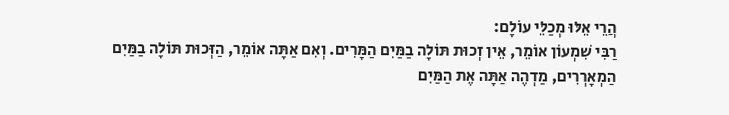הֲרֵי אֵלּוּ מְכַלֵּי עוֹלָם:
רַבִּי שִׁמְעוֹן אוֹמֵר, אֵין זְכוּת תּוֹלָה בַמַּיִם הַמָּרִים. וְאִם אַתָּה אוֹמֵר, הַזְּכוּת תּוֹלָה בַמַּיִם הַמְאָרְרִים, מַדְהֶה אַתָּה אֶת הַמַּיִם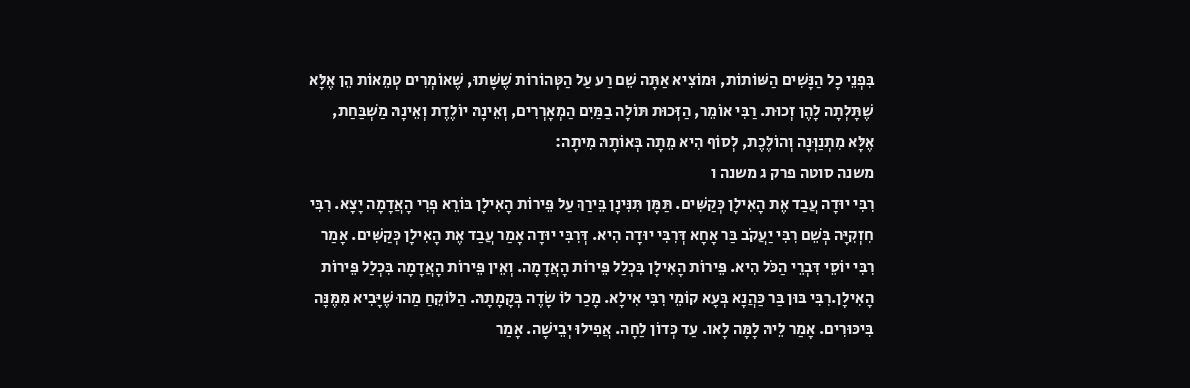בִּפְנֵי כָל הַנָּשִׁים הַשּׁוֹתוֹת, וּמוֹצִיא אַתָּה שֵׁם רַע עַל הַטְּהוֹרוֹת שֶׁשָּׁתוּ, שֶׁאוֹמְרִים טְמֵאוֹת הֵן אֶלָּא שֶׁתָּלְתָה לָהֶן זְכוּת. רַבִּי אוֹמֵר, הַזְּכוּת תּוֹלָה בַמַּיִם הַמְאָרְרִים, וְאֵינָהּ יוֹלֶדֶת וְאֵינָהּ מַשְׁבַּחַת, אֶלָּא מִתְנַוְּנָה וְהוֹלֶכֶת, לְסוֹף הִיא מֵתָה בְּאוֹתָהּ מִיתָה:
משנה סוטה פרק ג משנה ו
רִבִּי יוּדָה עֲבַד אֶת הָאִילָן כְּקַשִּׁים. תַּמָּן תִּנִּינָן בֵּירַךְ עַל פֵּירוֹת הָאִילָן בּוֹרֵא פְרִי הָאֲדָמָה יָצָא. רִבִּי חִזְקִיָּה בְּשֵׁם רִבִּי יַעֲקֹב בַּר אָחָא דְּרִבִּי יוּדָה הִיא. דְּרִבִּי יוּדָה אָמַר עֲבַד אֶת הָאִילָן כְּקַשִּׁים. אָמַר רִבִּי יוֹסֵי דִּבְרֵי הַכֹּל הִיא. פֵּירוֹת הָאִילָן בִּכְלַל פֵּירוֹת הָאֲדָמָה. וְאֵין פֵּירוֹת הָאֲדָמָה בִּכְלַל פֵּירוֹת הָאִילָן.רִבִּי בּוּן בַּר כַּהֲנָא בְּעָא קוֹמֵי רִבִּי אִילָא. מָכַר לוֹ שָׂדֶה בְּקָמָתָהּ. הַלּוֹקֵחַ מַהוּ שֶׁיָּבִיא מִּמֶּנָּה בִּיכּוּרִים. אָמַר לֵיהּ לָמָּה לָאו. עַד כְּדוֹן לַחָה. אֲפִילוּ יְבֵישָׁה. אָמַר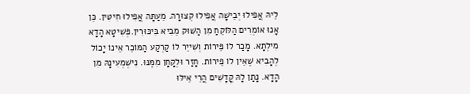לֵיהּ אֲפִילוּ יְבֵישָׁה אֲפִילוּ קְצוּרָה. מֵעַתָּה אֲפִילוּ חִיטִּין. כֵּן אָנוּ אוֹמְרִים הַלּוֹקֵחַ מִן הַשּׁוּק מֵבִיא בִּיכּוּרִין.פְּשִׁיטָא הָדָא מִילְתָא. מָכַר לוֹ פֵּירוֹת וְשִׁייֵר לוֹ קַרְקַע הַמּוֹכֵר אֵינוֹ יָכוֹל לְהָבִיא שֶׁאֵין לוֹ פֵירוֹת. חָזַר וּלְקָחָן מִמֶּנּוּ. נִישְׁמְעִינָהּ מִן הָדָא. נָתַן לָהּ קֳדָשִׁים הֲרֵי אֵילּוּ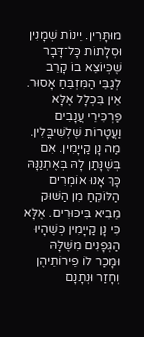מוּתָּרִין. יֵינוֹת שְׁמָנִין וּסְלָתוֹת כָּל־דָּבָר שֶׁכְּיוֹצֵא בוֹ קָרֵב לְגַבֵּי הַמִּזְבֵּחַ אָסוּר. אֵין בִּכְלָל אֶלָּא פַרְכִּירֵי עֲנָבִים וַעֲטָרוֹת שֶׁלְשִׁיבֳּלִין. מַה נָן קַייָמִין. אִם בְּשֶׁנָּתַן לָהּ בְּאֶתְנַנָּהּ כָּךְ אָנוּ אוֹמְרִים הַלּוֹקֵחַ מִן הַשּׁוּק מֵבִיא בִּיכּוּרִים. אֶלָּא כִּי נָן קַייָמִין כְּשֶׁהָיוּ הַגְּפָנִים מִשֶּׁלָּהּ וּמָכַר לוֹ פֵירוֹתֵיהֶן וְחָזַר וּנְתָנָם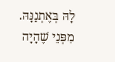לָהּ בְּאֶתְנַנָּהּ. מִפְּנֵי שֶׁהָיָה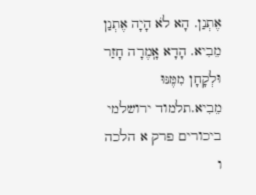אֶתְנַן. הָא לֹא הָיָה אֶתְנַן מֵבִיא. הָדָא אָֽמֶרָה חָזַר וּלְקָחָן מִמֶּנּוּ מֵבִיא.תלמוד ירושלמי ביכורים פרק א הלכה ו